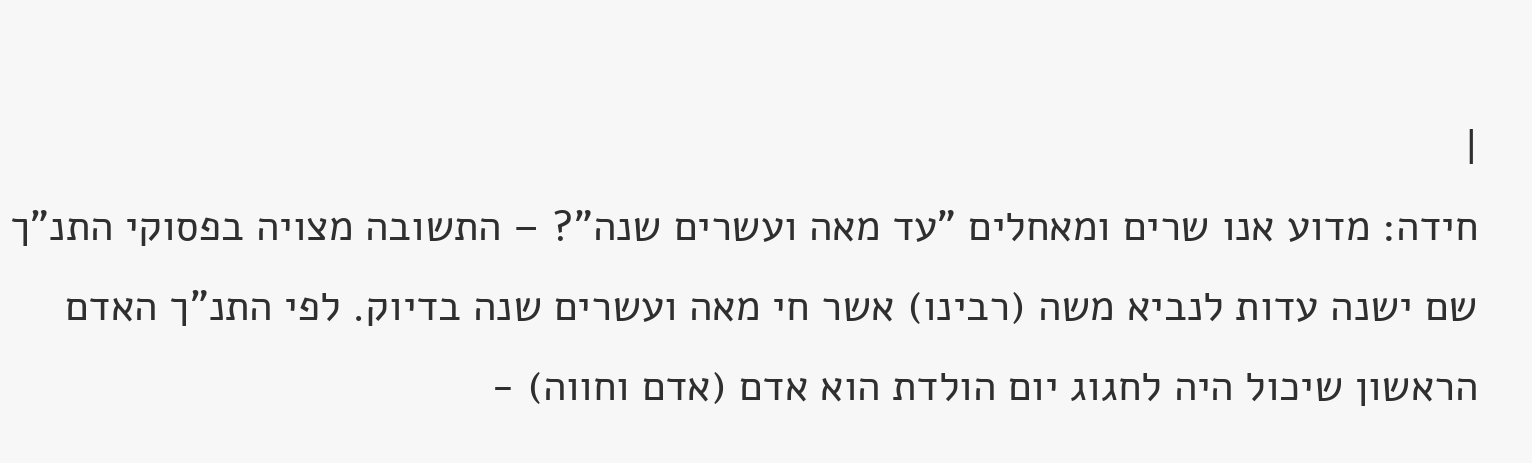|
חידה: מדוע אנו שרים ומאחלים "עד מאה ועשרים שנה"? – התשובה מצויה בפסוקי התנ"ך שם ישנה עדות לנביא משה (רבינו) אשר חי מאה ועשרים שנה בדיוק. לפי התנ"ך האדם הראשון שיכול היה לחגוג יום הולדת הוא אדם (אדם וחווה) -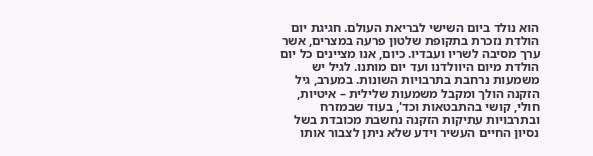הוא נולד ביום השישי לבריאת העולם. חגיגת יום הולדת נזכרת בתקופת שלטון פרעה במצרים, אשר ערך מסיבה לשריו ועבדיו. כיום, אנו מציינים כל יום הולדת מיום היוולדנו ועד יום מותנו. לגיל יש משמעות נרחבת בתרבויות השונות. במערב, גיל הזקנה הולך ומקבל משמעות שלילית – איטיות, חולי, קושי בהתבטאות וכד', בעוד שבמזרח ובתרבויות עתיקות הזקנה נחשבת מכובדת בשל נסיון החיים העשיר וידע שלא ניתן לצבור אותו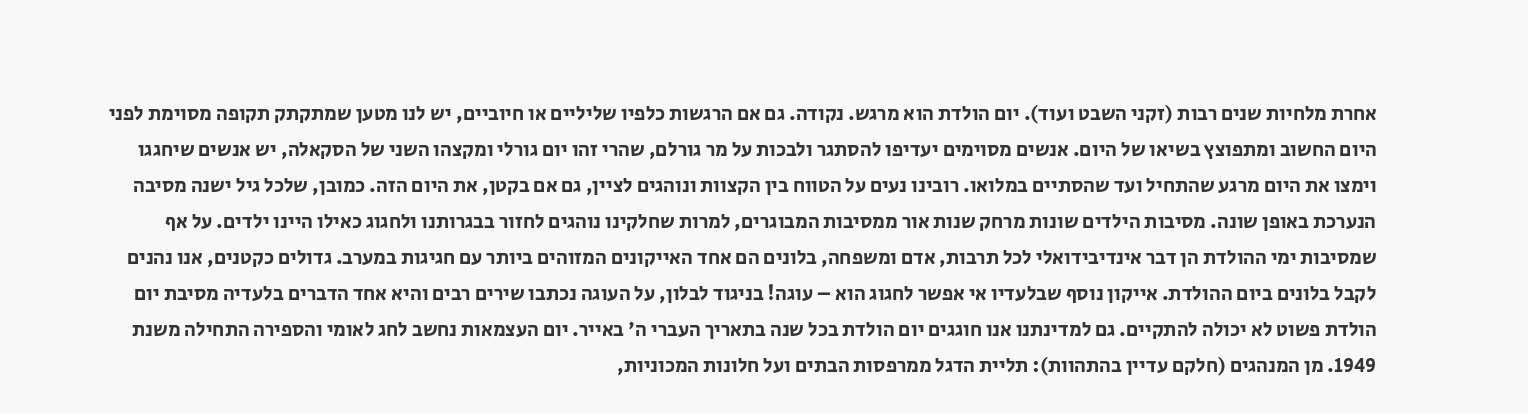אחרת מלחיות שנים רבות (זקני השבט ועוד). יום הולדת הוא מרגש. נקודה. גם אם הרגשות כלפיו שליליים או חיוביים, יש לנו מטען שמתקתק תקופה מסוימת לפני היום החשוב ומתפוצץ בשיאו של היום. אנשים מסוימים יעדיפו להסתגר ולבכות על מר גורלם, שהרי זהו יום גורלי ומקצהו השני של הסקאלה, יש אנשים שיחגגו וימצו את היום מרגע שהתחיל ועד שהסתיים במלואו. רובינו נעים על הטווח בין הקצוות ונוהגים לציין, גם אם בקטן, את היום הזה. כמובן, שלכל גיל ישנה מסיבה הנערכת באופן שונה. מסיבות הילדים שונות מרחק שנות אור ממסיבות המבוגרים, למרות שחלקינו נוהגים לחזור בבגרותנו ולחגוג כאילו היינו ילדים. על אף שמסיבות ימי ההולדת הן דבר אינדיבידואלי לכל תרבות, אדם ומשפחה, בלונים הם אחד האייקונים המזוהים ביותר עם חגיגות במערב. גדולים כקטנים, אנו נהנים לקבל בלונים ביום ההולדת. אייקון נוסף שבלעדיו אי אפשר לחגוג הוא – עוגה! בניגוד לבלון, על העוגה נכתבו שירים רבים והיא אחד הדברים בלעדיה מסיבת יום הולדת פשוט לא יכולה להתקיים. גם למדינתנו אנו חוגגים יום הולדת בכל שנה בתאריך העברי ה' באייר. יום העצמאות נחשב לחג לאומי והספירה התחילה משנת 1949. מן המנהגים (חלקם עדיין בהתהוות): תליית הדגל ממרפסות הבתים ועל חלונות המכוניות,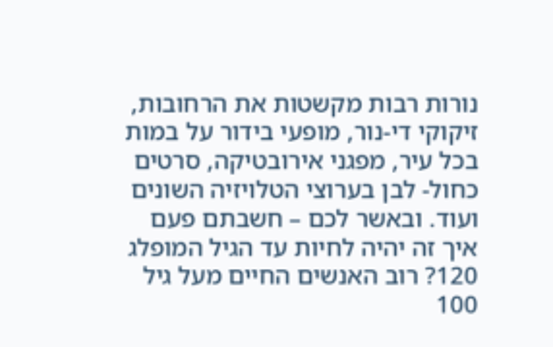נורות רבות מקשטות את הרחובות, זיקוקי די-נור, מופעי בידור על במות בכל עיר, מפגני אירובטיקה, סרטים כחול- לבן בערוצי הטלויזיה השונים ועוד. ובאשר לכם – חשבתם פעם איך זה יהיה לחיות עד הגיל המופלג 120? רוב האנשים החיים מעל גיל 100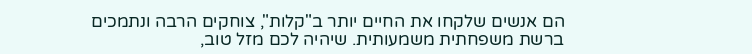הם אנשים שלקחו את החיים יותר ב"קלות", צוחקים הרבה ונתמכים ברשת משפחתית משמעותית. שיהיה לכם מזל טוב,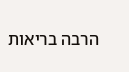הרבה בריאות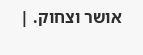אושר וצחוק. |